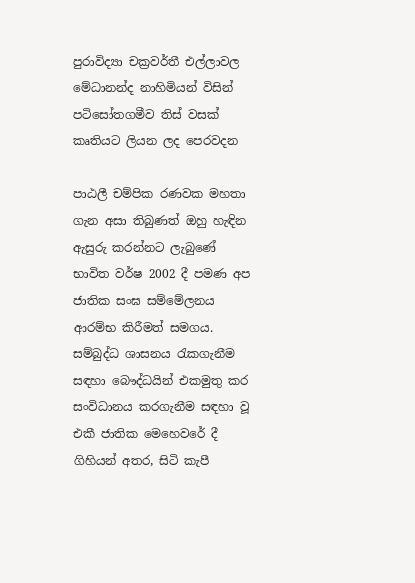පුරාවිද්‍යා චක්‍රවර්තී එල්ලාවල මේධානන්ද නාහිමියන් විසින් පටිසෝතගමීව තිස් වසක් කෘතියට ලියන ලද පෙරවදන

පාඨලී චම්පික රණවක මහතා ගැන අසා තිබුණත් ඔහු හැඳින ඇසුරු කරන්නට ලැබුණේ භාවිත වර්ෂ 2002 දී පමණ අප ජාතික සංඝ සම්මේලනය ආරම්භ කිරීමත් සමගය. සම්බුද්ධ ශාසනය රැකගැනීම සඳහා බෞද්ධයින් එකමුතු කර සංවිධානය කරගැනීම සඳහා වූ එකී ජාතික මෙහෙවරේ දී ගිහියන් අතර, සිටි කැපී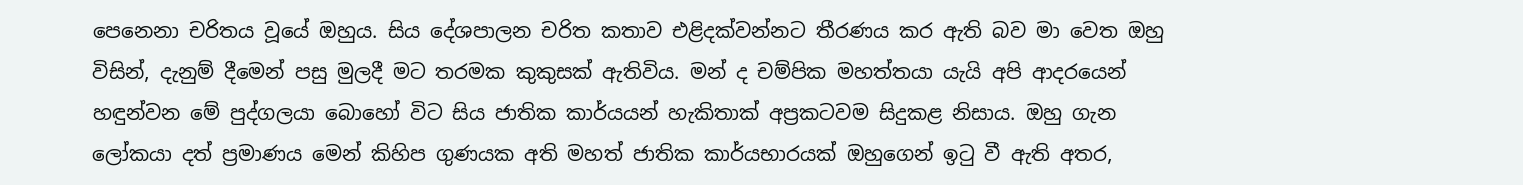පෙනෙනා චරිතය වූයේ ඔහුය. සිය දේශපාලන චරිත කතාව එළිදක්වන්නට තීරණය කර ඇති බව මා වෙත ඔහු විසින්, දැනුම් දීමෙන් පසු මුලදී මට තරමක කුකුසක් ඇතිවිය. මන් ද චම්පික මහත්තයා යැයි අපි ආදරයෙන් හඳුන්වන මේ පුද්ගලයා බොහෝ විට සිය ජාතික කාර්යයන් හැකිතාක් අප්‍රකටවම සිදුකළ නිසාය. ඔහු ගැන ලෝකයා දත් ප්‍රමාණය මෙන් කිහිප ගුණයක අති මහත් ජාතික කාර්යභාරයක් ඔහුගෙන් ඉටු වී ඇති අතර,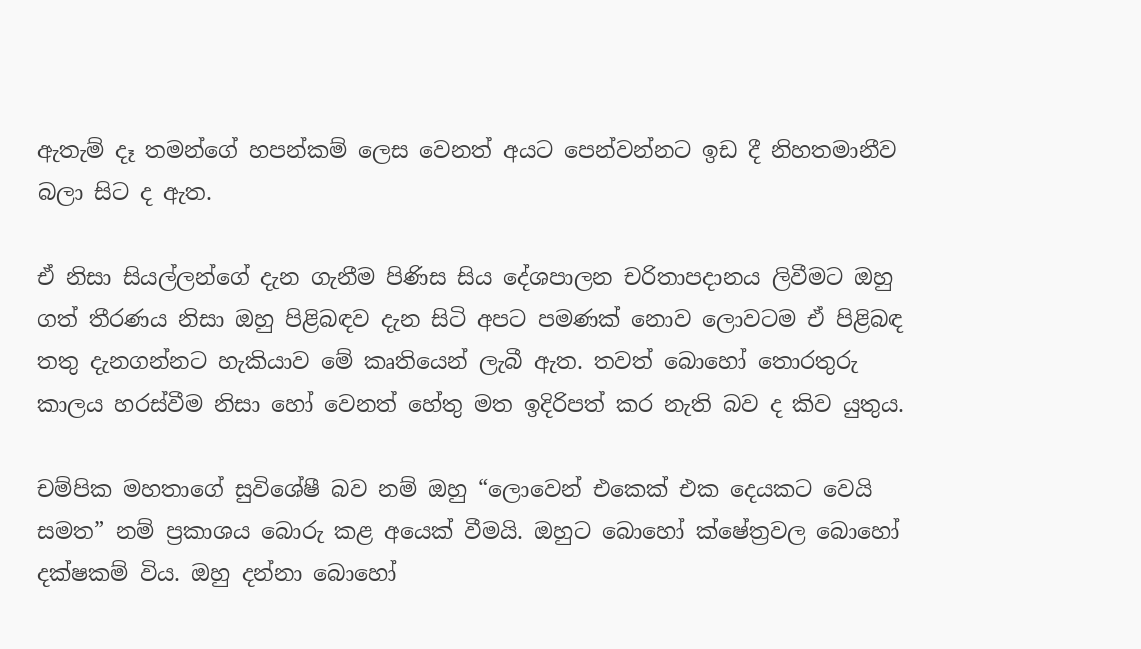ඇතැම් දෑ තමන්ගේ හපන්කම් ලෙස වෙනත් අයට පෙන්වන්නට ඉඩ දී නිහතමානීව බලා සිට ද ඇත.

ඒ නිසා සියල්ලන්ගේ දැන ගැනීම පිණිස සිය දේශපාලන චරිතාපදානය ලිවීමට ඔහු ගත් තීරණය නිසා ඔහු පිළිබඳව දැන සිටි අපට පමණක් නොව ලොවටම ඒ පිළිබඳ තතු දැනගන්නට හැකියාව මේ කෘතියෙන් ලැබී ඇත. තවත් බොහෝ තොරතුරු කාලය හරස්වීම නිසා හෝ වෙනත් හේතු මත ඉදිරිපත් කර නැති බව ද කිව යුතුය.

චම්පික මහතාගේ සුවිශේෂී බව නම් ඔහු “ලොවෙන් එකෙක් එක දෙයකට වෙයි සමත‍” නම් ප්‍රකාශය බොරු කළ අයෙක් වීමයි. ඔහුට බොහෝ ක්ෂේත්‍රවල බොහෝ දක්ෂකම් විය. ඔහු දන්නා බොහෝ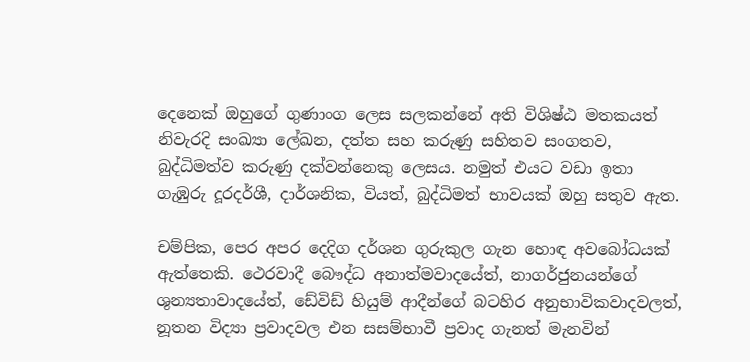දෙනෙක් ඔහුගේ ගුණාංග ලෙස සලකන්නේ අති විශිෂ්ඨ මතකයත් නිවැරදි සංඛ්‍යා ලේඛන, දත්ත සහ කරුණු සහිතව සංගතව, බුද්ධිමත්ව කරුණු දක්වන්නෙකු ලෙසය. නමුත් එයට වඩා ඉතා ගැඹුරු දූරදර්ශී, දාර්ශනික, වියත්, බුද්ධිමත් භාවයක් ඔහු සතුව ඇත.

චම්පික, පෙර අපර දෙදිග දර්ශන ගුරුකුල ගැන හොඳ අවබෝධයක් ඇත්තෙකි. ථෙරවාදී බෞද්ධ අනාත්මවාදයේත්, නාගර්ජුනයන්ගේ ශුන්‍යතාවාදයේත්, ඩේවිඩ් හියුම් ආදීන්ගේ බටහිර අනුභාවිකවාදවලත්, නූතන විද්‍යා ප්‍රවාදවල එන සසම්භාවී ප්‍රවාද ගැනත් මැනවින්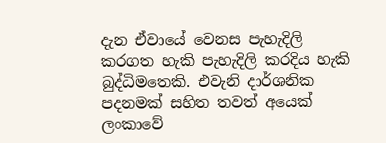දැන ඒවායේ වෙනස පැහැදිලි කරගත හැකි පැහැදිලි කරදිය හැකි බුද්ධිමතෙකි. එවැනි දාර්ශනික පදනමක් සහිත තවත් අයෙක් ලංකාවේ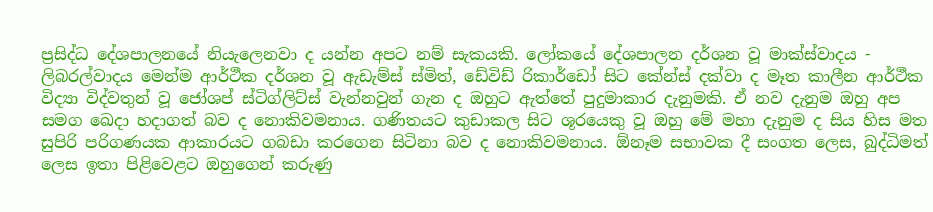ප්‍රසිද්ධ දේශපාලනයේ නියැලෙනවා ද යන්න අපට නම් සැකයකි. ලෝකයේ දේශපාලන දර්ශන වූ මාක්ස්වාදය - ලිබරල්වාදය මෙන්ම ආර්ථීක දර්ශන වූ ඇඩැම්ස් ස්මිත්, ඩේවිඩ් රිකාර්ඩෝ සිට කේන්ස් දක්වා ද මෑත කාලීන ආර්ථීක විද්‍යා විද්වතුන් වූ ජෝශප් ස්ටිග්ලිට්ස් වැන්නවුන් ගැන ද ඔහුට ඇත්තේ පුදුමාකාර දැනුමකි. ඒ නව දැනුම ඔහු අප සමග ඛෙදා හදාගත් බව ද නොකිවමනාය. ගණිතයට කුඩාකල සිට ශූරයෙකු වූ ඔහු මේ මහා දැනුම ද සිය හිස මත සුපිරි පරිගණයක ආකාරයට ගබඩා කරගෙන සිටිනා බව ද නොකිවමනාය. ඕනෑම සභාවක දී සංගත ලෙස, බුද්ධිමත් ලෙස ඉතා පිළිවෙළට ඔහුගෙන් කරුණු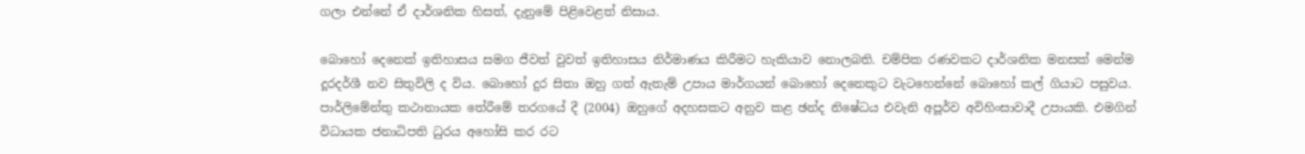ගලා එන්නේ ඒ දාර්ශනික හිසත්, දැනුමේ පිළිවෙළත් නිසාය.

බොහෝ දෙනෙක් ඉතිහාසය සමග ජීවත් වුවත් ඉතිහාසය නිර්මාණය කිරීමට හැකියාව නොලබති. චම්පික රණවකට දාර්ශනික මනසක් මෙන්ම දූරදර්ශී නව සිතුවිලි ද විය. බොහෝ දුර සිතා ඔහු ගත් ඇතැම් උපාය මාර්ගයන් බොහෝ දෙනෙකුට වැටහෙන්නේ බොහෝ කල් ගියාට පසුවය. පාර්ලිමේන්තු කථානායක තේරීමේ තරගයේ දී (2004) ඔහුගේ අදහසකට අනුව කළ ඡන්ද නිෂේධය එවැනි අපූර්ව අවිහිංසාවාදී උපායකි. එමගින් විධායක ජනාධිපති ධුරය අහෝසි කර රට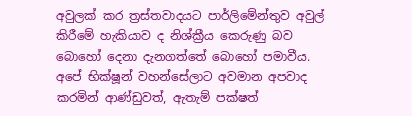අවුලක් කර ත්‍රස්තවාදයට පාර්ලිමේන්තුව අවුල් කිරීමේ හැකියාව ද නිශ්ක්‍රීය කෙරුණු බව බොහෝ දෙනා දැනගත්තේ බොහෝ පමාවීය. අපේ භික්ෂූන් වහන්සේලාට අවමාන අපවාද කරමින් ආණ්ඩුවත්, ඇතැම් පක්ෂත්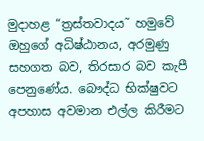මුදාහළ “ත්‍රස්තවාදය˜ හමුවේ ඔහුගේ අධිෂ්ඨානය, අරමුණු සහගත බව, තිරසාර බව කැපී පෙනුණේය. බෞද්ධ භික්ෂුවට අපහාස අවමාන එල්ල කිරීමට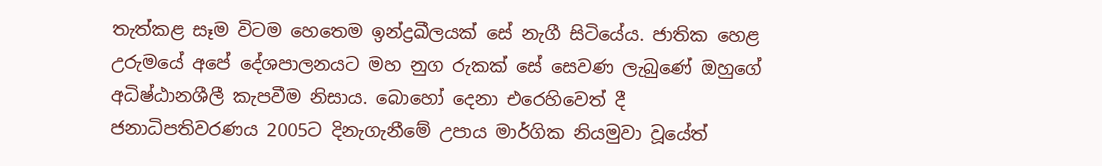තැත්කළ සෑම විටම හෙතෙම ඉන්ද්‍රඛීලයක් සේ නැගී සිටියේය. ජාතික හෙළ උරුමයේ අපේ දේශපාලනයට මහ නුග රුකක් සේ සෙවණ ලැබුණේ ඔහුගේ අධිෂ්ඨානශීලී කැපවීම නිසාය. බොහෝ දෙනා එරෙහිවෙත් දී ජනාධිපතිවරණය 2005ට දිනැගැනීමේ උපාය මාර්ගික නියමුවා වූයේත්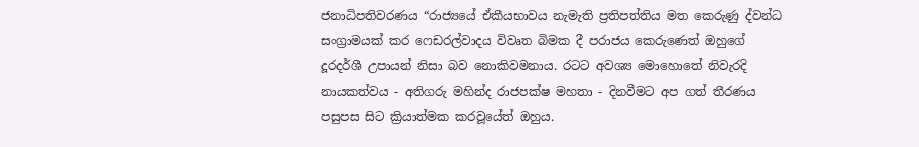ජනාධිපතිවරණය “රාජ්‍යයේ ඒකීයභාවය නැමැති ප්‍රතිපත්තිය මත කෙරුණු ද්වන්ධ සංග්‍රාමයක් කර ෆෙඩරල්වාදය විවෘත බිමක දී පරාජය කෙරුණෙත් ඔහුගේ දූරදර්ශී උපායන් නිසා බව නොකිවමනාය. රටට අවශ්‍ය මොහොතේ නිවැරදි නායකත්වය - අතිගරු මහින්ද රාජපක්ෂ මහතා - දිනවීමට අප ගත් තීරණය පසුපස සිට ක්‍රියාත්මක කරවූයේත් ඔහුය.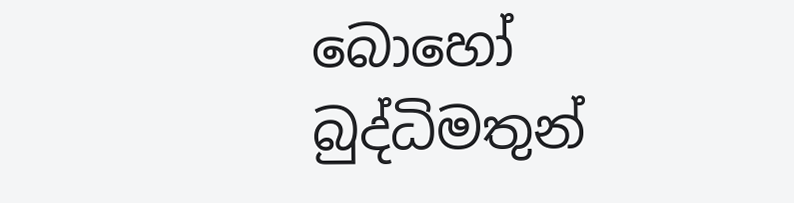බොහෝ බුද්ධිමතුන්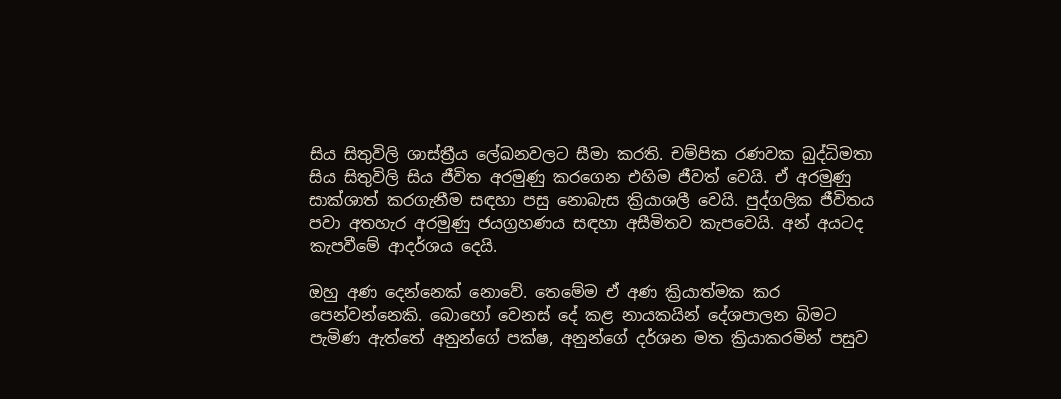සිය සිතුවිලි ශාස්ත්‍රීය ලේඛනවලට සීමා කරති. චම්පික රණවක බුද්ධිමතා සිය සිතුවිලි සිය ජීවිත අරමුණු කරගෙන එහිම ජීවත් වෙයි. ඒ අරමුණු සාක්ශාත් කරගැනීම සඳහා පසු නොබැස ක්‍රියාශලී වෙයි. පුද්ගලික ජීවිතය පවා අතහැර අරමුණු ජයග්‍රහණය සඳහා අසීමිතව කැපවෙයි. අන් අයටද කැපවීමේ ආදර්ශය දෙයි.

ඔහු අණ දෙන්නෙක් නොවේ. තෙමේම ඒ අණ ක්‍රියාත්මක කර පෙන්වන්නෙකි. බොහෝ වෙනස් දේ කළ නායකයින් දේශපාලන බිමට පැමිණ ඇත්තේ අනුන්ගේ පක්ෂ, අනුන්ගේ දර්ශන මත ක්‍රියාකරමින් පසුව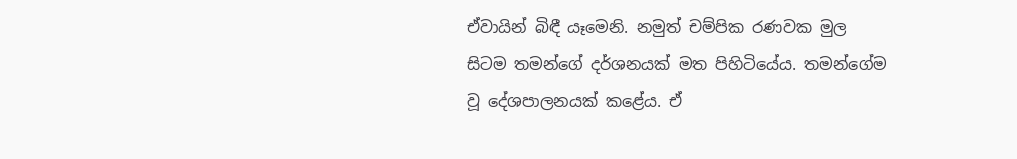ඒවායින් බිඳී යෑමෙනි. නමුත් චම්පික රණවක මුල සිටම තමන්ගේ දර්ශනයක් මත පිහිටියේය. තමන්ගේම වූ දේශපාලනයක් කළේය. ඒ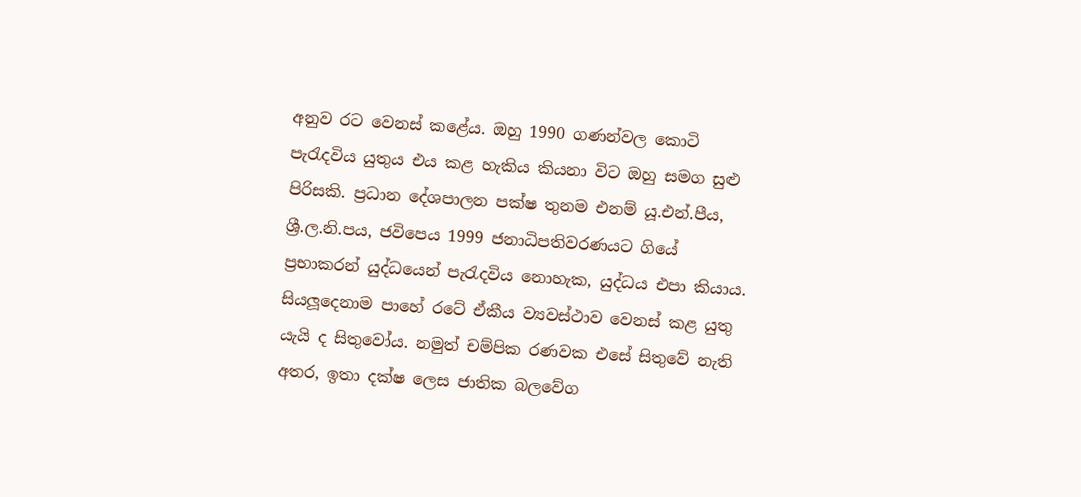අනුව රට වෙනස් කළේය. ඔහු 1990 ගණන්වල කොටි පැරැදවිය යුතුය එය කළ හැකිය කියනා විට ඔහු සමග සුළු පිරිසකි. ප්‍රධාන දේශපාලන පක්ෂ තුනම එනම් යූ.එන්.පීය, ශ්‍රී.ල.නි.පය, ජවිපෙය 1999 ජනාධිපතිවරණයට ගියේ ප්‍රභාකරන් යුද්ධයෙන් පැරැදවිය නොහැක, යුද්ධය එපා කියාය. සියලූදෙනාම පාහේ රටේ ඒකීය ව්‍යවස්ථාව වෙනස් කළ යුතු යැයි ද සිතුවෝය. නමුත් චම්පික රණවක එසේ සිතුවේ නැති අතර, ඉතා දක්ෂ ලෙස ජාතික බලවේග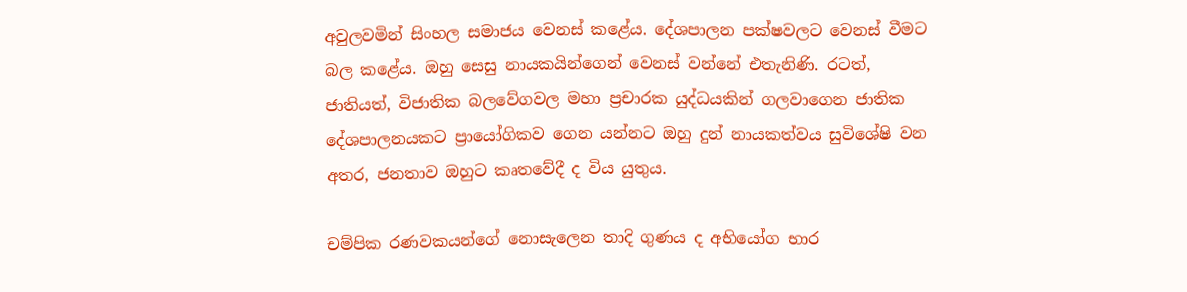අවුලවමින් සිංහල සමාජය වෙනස් කළේය. දේශපාලන පක්ෂවලට වෙනස් වීමට බල කළේය. ඔහු සෙසු නායකයින්ගෙන් වෙනස් වන්නේ එතැනිණි. රටත්, ජාතියත්, විජාතික බලවේගවල මහා ප්‍රචාරක යුද්ධයකින් ගලවාගෙන ජාතික දේශපාලනයකට ප්‍රායෝගිකව ගෙන යන්නට ඔහු දුන් නායකත්වය සුවිශේෂි වන අතර, ජනතාව ඔහුට කෘතවේදී ද විය යුතුය.

චම්පික රණවකයන්ගේ නොසැලෙන තාදි ගුණය ද අභියෝග භාර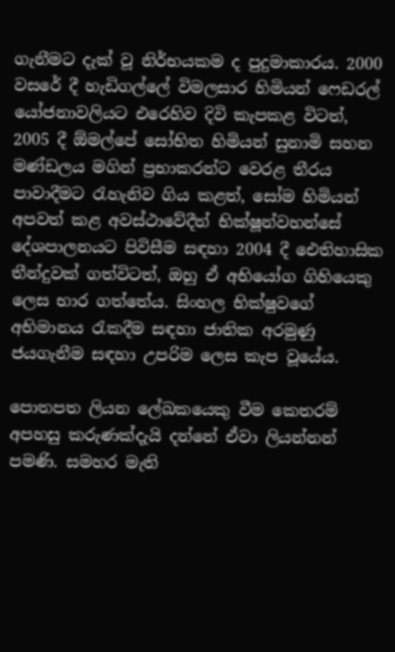ගැනීමට දැක් වූ නිර්භයකම ද පුදුමාකාරය. 2000 වසරේ දී හැඩිගල්ලේ විමලසාර හිමියන් ෆෙඩරල් යෝජනාවලියට එරෙහිව දිවි කැපකළ විටත්, 2005 දී ඕමල්පේ සෝභිත හිමියන් සුනාමි සහන මණ්ඩලය මගින් ප්‍රභාකරන්ට වෙරළ තීරය පාවාදීමට රැහැනිව ගිය කළත්, සෝම හිමියන් අපවත් කළ අවස්ථාවේදීත් භික්ෂූන්වහන්සේ දේශපාලනයට පිවිසීම සඳහා 2004 දී ඓතිහාසික තීන්දුවක් ගත්විටත්, ඔහු ඒ අභියෝග ගිහියෙකු ලෙස භාර ගත්තේය. සිංහල භික්ෂුවගේ අභිමානය රැකදීම සඳහා ජාතික අරමුණු ජයගැනීම සඳහා උපරිම ලෙස කැප වූයේය.

පොතපත ලියන ලේඛකයෙකු වීම කෙතරම් අපහසු කරුණක්දැයි දන්නේ ඒවා ලියන්නන් පමණි. සමහර මැති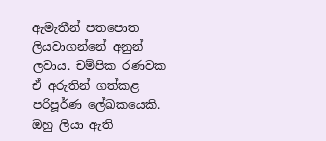ඇමැතීන් පතපොත ලියවාගන්නේ අනුන් ලවාය. චම්පික රණවක ඒ අරුතින් ගත්කළ පරිපූර්ණ ලේඛකයෙකි. ඔහු ලියා ඇති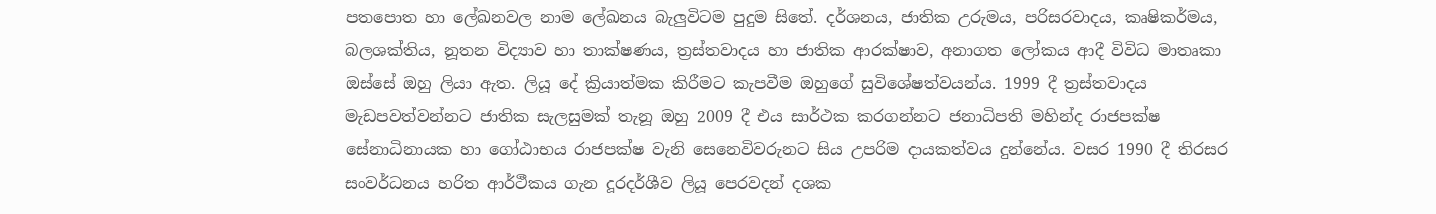පතපොත හා ලේඛනවල නාම ලේඛනය බැලුවිටම පුදුම සිතේ. දර්ශනය, ජාතික උරුමය, පරිසරවාදය, කෘෂිකර්මය, බලශක්තිය, නූතන විද්‍යාව හා තාක්ෂණය, ත්‍රස්තවාදය හා ජාතික ආරක්ෂාව, අනාගත ලෝකය ආදී විවිධ මාතෘකා ඔස්සේ ඔහු ලියා ඇත. ලියූ දේ ක්‍රියාත්මක කිරීමට කැපවීම ඔහුගේ සුවිශේෂත්වයන්ය. 1999 දී ත්‍රස්තවාදය මැඩපවත්වන්නට ජාතික සැලසුමක් තැනූ ඔහු 2009 දී එය සාර්ථක කරගන්නට ජනාධිපති මහින්ද රාජපක්ෂ සේනාධිනායක හා ගෝඨාභය රාජපක්ෂ වැනි සෙනෙවිවරුනට සිය උපරිම දායකත්වය දුන්නේය. වසර 1990 දී තිරසර සංවර්ධනය හරිත ආර්ථීකය ගැන දූරදර්ශීව ලියූ පෙරවදන් දශක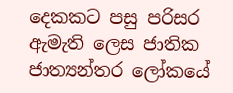දෙකකට පසු පරිසර ඇමැති ලෙස ජාතික ජාත්‍යන්තර ලෝකයේ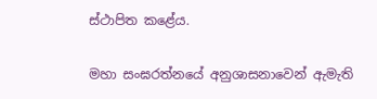ස්ථාපිත කළේය.

මහා සංඝරත්නයේ අනුශාසනාවෙන් ඇමැති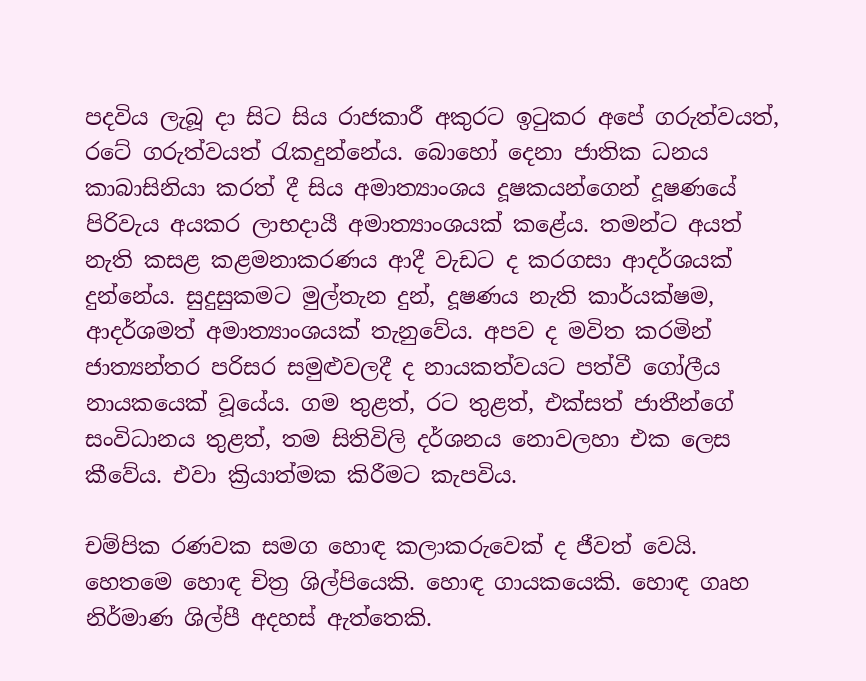පදවිය ලැබූ දා සිට සිය රාජකාරී අකුරට ඉටුකර අපේ ගරුත්වයත්, රටේ ගරුත්වයත් රැකදුන්නේය. බොහෝ දෙනා ජාතික ධනය කාබාසිනියා කරත් දී සිය අමාත්‍යාංශය දූෂකයන්ගෙන් දූෂණයේ පිරිවැය අයකර ලාභදායී අමාත්‍යාංශයක් කළේය. තමන්ට අයත් නැති කසළ කළමනාකරණය ආදී වැඩට ද කරගසා ආදර්ශයක් දුන්නේය. සුදුසුකමට මුල්තැන දුන්, දූෂණය නැති කාර්යක්ෂම, ආදර්ශමත් අමාත්‍යාංශයක් තැනුවේය. අපව ද මවිත කරමින් ජාත්‍යන්තර පරිසර සමුළුවලදී ද නායකත්වයට පත්වී ගෝලීය නායකයෙක් වූයේය. ගම තුළත්, රට තුළත්, එක්සත් ජාතීන්ගේ සංවිධානය තුළත්, තම සිතිවිලි දර්ශනය නොවලහා එක ලෙස කීවේය. එවා ක්‍රියාත්මක කිරීමට කැපවිය.

චම්පික රණවක සමග හොඳ කලාකරුවෙක් ද ජීවත් වෙයි. හෙතමෙ හොඳ චිත්‍ර ශිල්පියෙකි. හොඳ ගායකයෙකි. හොඳ ගෘහ නිර්මාණ ශිල්පී අදහස් ඇත්තෙකි.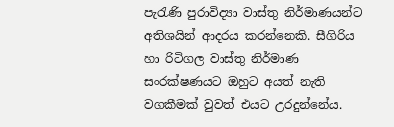පැරැණි පුරාවිද්‍යා වාස්තු නිර්මාණයන්ට අතිශයින් ආදරය කරන්නෙකි. සීගිරිය හා රිටිගල වාස්තු නිර්මාණ සංරක්ෂණයට ඔහුට අයත් නැති වගකීමක් වුවත් එයට උරදුන්නේය.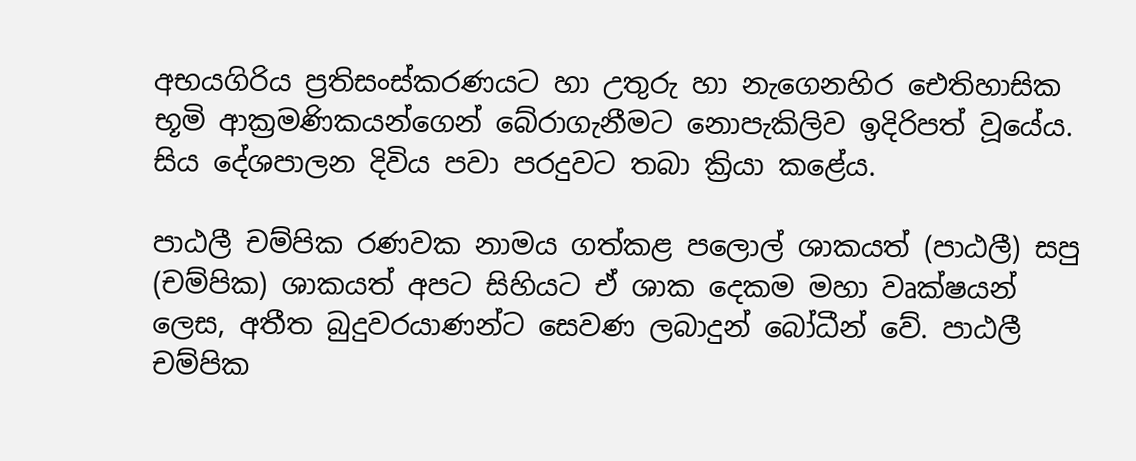අභයගිරිය ප්‍රතිසංස්කරණයට හා උතුරු හා නැගෙනහිර ඓතිහාසික භූමි ආක්‍රමණිකයන්ගෙන් බේරාගැනීමට නොපැකිලිව ඉදිරිපත් වූයේය. සිය දේශපාලන දිවිය පවා පරදුවට තබා ක්‍රියා කළේය.

පාඨලී චම්පික රණවක නාමය ගත්කළ පලොල් ශාකයත් (පාඨලී) සපු (චම්පික) ශාකයත් අපට සිහියට ඒ ශාක දෙකම මහා වෘක්ෂයන් ලෙස, අතීත බුදුවරයාණන්ට සෙවණ ලබාදුන් බෝධීන් වේ. පාඨලී චම්පික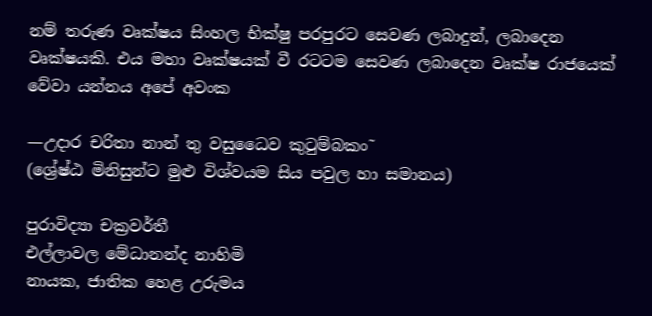නම් තරුණ වෘක්ෂය සිංහල භික්ෂු පරපුරට සෙවණ ලබාදුන්, ලබාදෙන වෘක්ෂයකි. එය මහා වෘක්ෂයක් වී රටටම සෙවණ ලබාදෙන වෘක්ෂ රාජයෙක් වේවා යන්නය අපේ අවංක

—උදාර චරිතා නාන් තු වසුධෛව කුටුම්බකං˜
(ශ්‍රේෂ්ඨ මිනිසුන්ට මුළු විශ්වයම සිය පවුල හා සමානය)

පුරාවිද්‍යා චක්‍රවර්තී
එල්ලාවල මේධානන්ද නාහිමි
නායක, ජාතික හෙළ උරුමය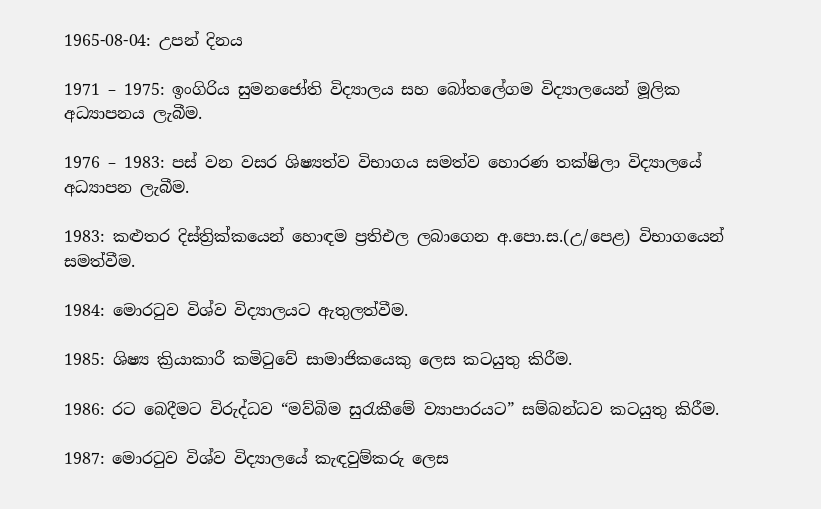1965-08-04: උපන් දිනය

1971 – 1975: ඉංගිරිය සුමනජෝති විද්‍යාලය සහ බෝතලේගම විද්‍යාලයෙන් මූලික අධ්‍යාපනය ලැබීම.

1976 – 1983: පස් වන වසර ශිෂ්‍යත්ව විභාගය සමත්ව හොරණ තක්ෂිලා විද්‍යාලයේ අධ්‍යාපන ලැබීම.

1983: කළුතර දිස්ත්‍රික්කයෙන් හොඳම ප්‍රතිඑල ලබාගෙන අ.පො.ස.(උ/පෙළ) විභාගයෙන් සමත්වීම.

1984: මොරටුව විශ්ව විද්‍යාලයට ඇතුලත්වීම.

1985: ශිෂ්‍ය ක්‍රියාකාරී කමිටුවේ සාමාජිකයෙකු ලෙස කටයුතු කිරීම.

1986: රට බෙදීමට විරුද්ධව “මව්බිම සුරැකීමේ ව්‍යාපාරයට” සම්බන්ධව කටයුතු කිරීම.

1987: මොරටුව විශ්ව විද්‍යාලයේ කැඳවුම්කරු ලෙස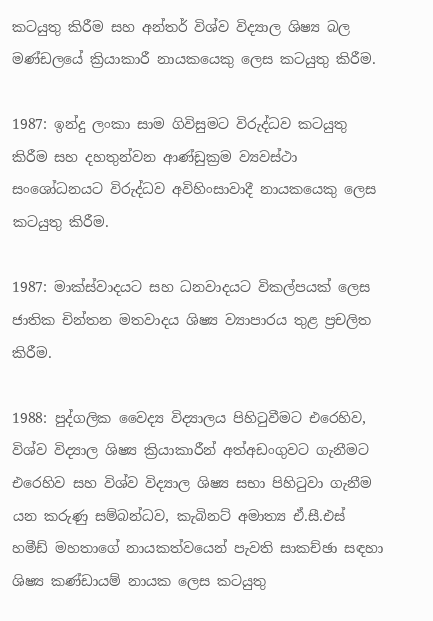කටයුතු කිරීම සහ අන්තර් විශ්ව විද්‍යාල ශිෂ්‍ය බල මණ්ඩලයේ ක්‍රියාකාරී නායකයෙකු ලෙස කටයුතු කිරීම.

1987: ඉන්දු ලංකා සාම ගිවිසුමට විරුද්ධව කටයුතු කිරීම සහ දහතුන්වන ආණ්ඩුක්‍රම ව්‍යවස්ථා සංශෝධනයට විරුද්ධව අවිහිංසාවාදී නායකයෙකු ලෙස කටයුතු කිරීම.

1987: මාක්ස්වාදයට සහ ධනවාදයට විකල්පයක් ලෙස ජාතික චින්තන මතවාදය ශිෂ්‍ය ව්‍යාපාරය තුළ ප්‍රචලිත කිරීම.

1988: පුද්ගලික වෛද්‍ය විද්‍යාලය පිහිටුවීමට එරෙහිව, විශ්ව විද්‍යාල ශිෂ්‍ය ක්‍රියාකාරීන් අත්අඩංගුවට ගැනීමට එරෙහිව සහ විශ්ව විද්‍යාල ශිෂ්‍ය සභා පිහිටුවා ගැනීම යන කරුණු සම්බන්ධව, කැබිනට් අමාත්‍ය ඒ.සී.එස් හමීඩ් මහතාගේ නායකත්වයෙන් පැවති සාකච්ඡා සඳහා ශිෂ්‍ය කණ්ඩායම් නායක ලෙස කටයුතු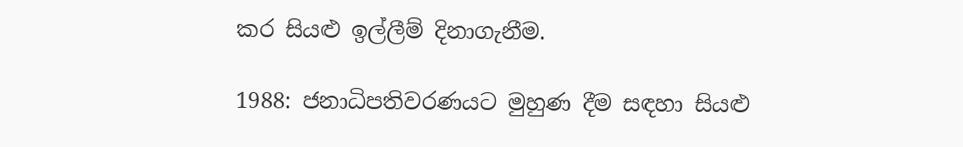කර සියළු ඉල්ලීම් දිනාගැනීම.

1988: ජනාධිපතිවරණයට මුහුණ දීම සඳහා සියළු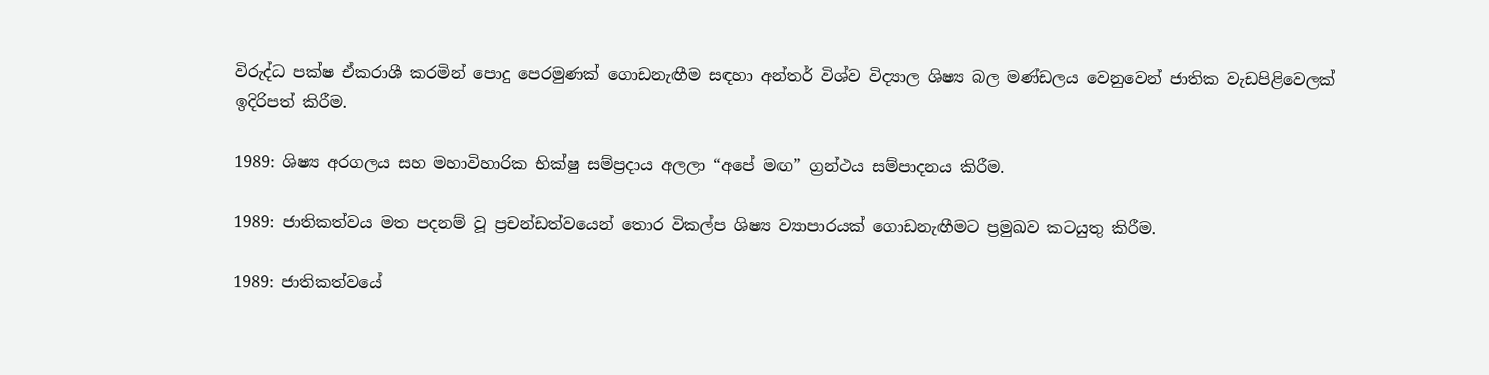විරුද්ධ පක්ෂ ඒකරාශී කරමින් පොදු පෙරමුණක් ගොඩනැඟීම සඳහා අන්තර් විශ්ව විද්‍යාල ශිෂ්‍ය බල මණ්ඩලය වෙනුවෙන් ජාතික වැඩපිළිවෙලක් ඉදිරිපත් කිරීම.

1989: ශිෂ්‍ය අරගලය සහ මහාවිහාරික භික්ෂු සම්ප්‍රදාය අලලා “අපේ මඟ” ග්‍රන්ථය සම්පාදනය කිරීම.

1989: ජාතිකත්වය මත පදනම් වූ ප්‍රචන්ඩත්වයෙන් තොර විකල්ප ශිෂ්‍ය ව්‍යාපාරයක් ගොඩනැඟීමට ප්‍රමුඛව කටයුතු කිරීම.

1989: ජාතිකත්වයේ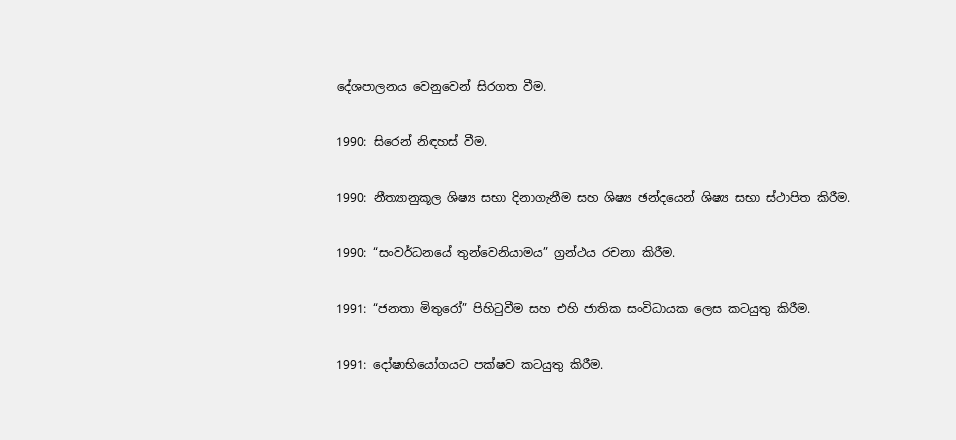දේශපාලනය වෙනුවෙන් සිරගත වීම.

1990: සිරෙන් නිඳහස් වීම.

1990: නීත්‍යානුකූල ශිෂ්‍ය සභා දිනාගැනීම සහ ශිෂ්‍ය ඡන්දයෙන් ශිෂ්‍ය සභා ස්ථාපිත කිරීම.

1990: “සංවර්ධනයේ තුන්වෙනියාමය” ග්‍රන්ථය රචනා කිරීම.

1991: “ජනතා මිතුරෝ” පිහිටුවීම සහ එහි ජාතික සංවිධායක ලෙස කටයුතු කිරීම.

1991: දෝ‍ෂාභියෝගයට පක්ෂව කටයුතු කිරීම.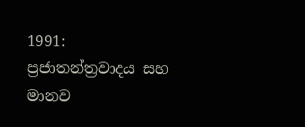1991: ප්‍රජාතන්ත්‍රවාදය සහ මානව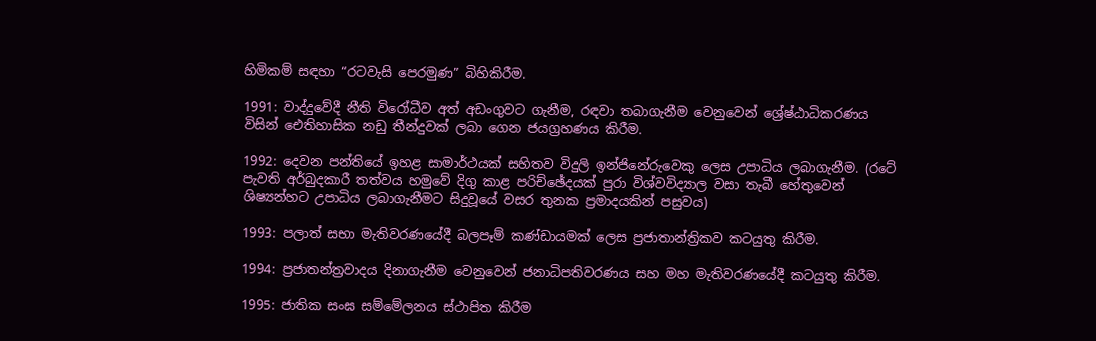හිමිකම් සඳහා “රටවැසි පෙරමුණ” බිහිකිරීම.

1991: වාද්දුවේදී නීති විරෝධීව අත් අඩංගුවට ගැනීම, රඳවා තබාගැනීම වෙනුවෙන් ශ්‍රේෂ්ඨාධිකරණය විසින් ඓතිහාසික නඩු තීන්දුවක් ලබා ගෙන ජයග්‍රහණය කිරීම.

1992: දෙවන පන්තියේ ඉහළ සාමාර්ථයක් සහිතව විදුලි ඉන්ජිනේරුවෙකු ලෙස උපාධිය ලබාගැනීම. (රටේ පැවති අර්බුදකාරී තත්වය හමුවේ දිගු කාළ පරිච්ඡේදයක් පුරා විශ්වවිද්‍යාල වසා තැබී හේතුවෙන් ශිෂ්‍යන්හට උපාධිය ලබාගැනීමට සිදුවූයේ වසර තුනක ප්‍රමාදයකින් පසුවය)

1993: පලාත් සභා මැතිවරණයේදී බලපෑම් කණ්ඩායමක් ලෙස ප්‍රජාතාන්ත්‍රිකව කටයුතු කිරීම.

1994: ප්‍රජාතන්ත්‍රවාදය දිනාගැනීම වෙනුවෙන් ජනාධිපතිවරණය සහ මහ මැතිවරණයේදී කටයුතු කිරීම.

1995: ජාතික සංඝ සම්මේලනය ස්ථාපිත කිරීම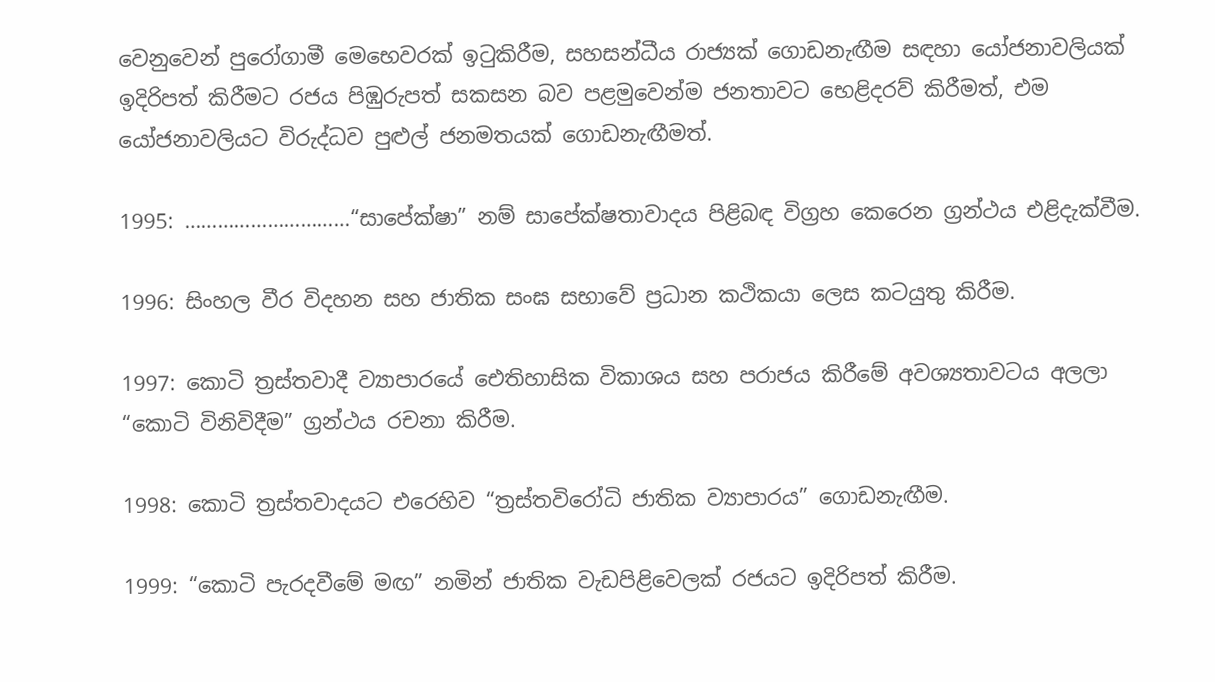වෙනුවෙන් පුරෝගාමී මෙභෙවරක් ඉටුකිරීම, සහසන්ධීය රාජ්‍යක් ගොඩනැඟීම සඳහා යෝජනාවලියක් ඉදිරිපත් කිරීමට රජය පිඹුරුපත් සකසන බව පළමුවෙන්ම ජනතාවට භෙළිදරව් කිරීමත්, එම යෝජනාවලියට විරුද්ධව පුළුල් ජනමතයක් ගොඩනැඟීමත්.

1995: …………………………“සාපේක්ෂා” නම් සාපේක්ෂතාවාදය පිළිබඳ විග්‍රහ කෙරෙන ග්‍රන්ථය එළිදැක්වීම.

1996: සිංහල වීර විදහන සහ ජාතික සංඝ සභාවේ ප්‍රධාන කථිකයා ලෙස කටයුතු කිරීම.

1997: කොටි ත්‍රස්තවාදී ව්‍යාපාරයේ ඓතිහාසික විකාශය සහ පරාජය කිරීමේ අවශ්‍යතාවටය අලලා “කොටි විනිවිදීම” ග්‍රන්ථය රචනා කිරීම.

1998: කොටි ත්‍රස්තවාදයට එරෙහිව “ත්‍රස්තවිරෝධි ජාතික ව්‍යාපාරය” ගොඩනැඟීම.

1999: “කොටි පැරදවීමේ මඟ” නමින් ජාතික වැඩපිළිවෙලක් රජයට ඉදිරිපත් කිරීම.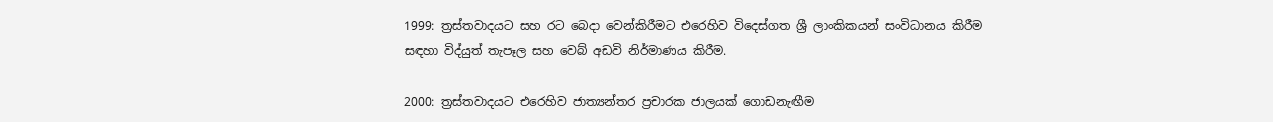1999: ත්‍රස්තවාදයට සහ රට බෙදා වෙන්කිරීමට එරෙහිව විදෙස්ගත ශ්‍රී ලාංකිකයන් සංවිධානය කිරීම සඳහා විද්යුත් තැපෑල සහ වෙබ් අඩවි නිර්මාණය කිරීම.

2000: ත්‍රස්තවාදයට එරෙහිව ජාත්‍යන්තර ප්‍රචාරක ජාලයක් ගොඩනැඟීම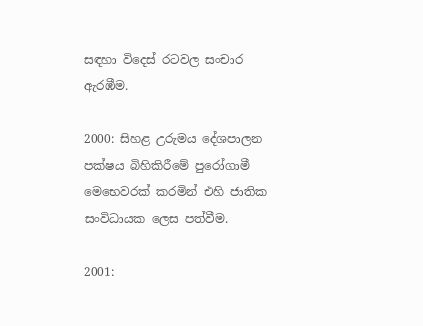සඳහා විදෙස් රටවල සංචාර ඇරඹීම.

2000: සිහළ උරුමය දේශපාලන පක්ෂය බිහිකිරීමේ පුරෝගාමී මෙභෙවරක් කරමින් එහි ජාතික සංවිධායක ලෙස පත්වීම.

2001: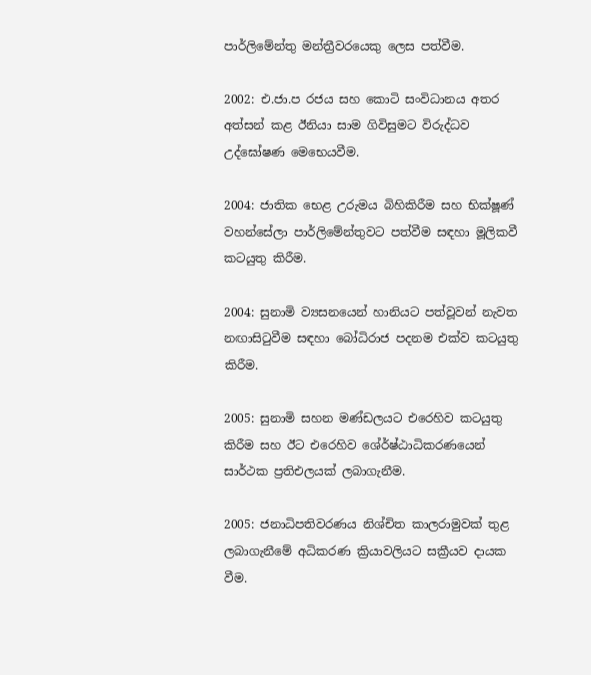පාර්ලිමේන්තු මන්ත්‍රීවරයෙකු ලෙස පත්වීම.

2002: එ.ජා.ප රජය සහ කොටි සංවිධානය අතර අත්සන් කළ ඊනියා සාම ගිවිසුමට විරුද්ධව උද්ඝෝෂණ ‍මෙභෙයවීම.

2004: ජාතික භෙළ උරුමය බිහිකිරීම සහ භික්ෂූණ් වහන්සේලා පාර්ලිමේන්තුවට පත්වීම සඳහා මූලිකවී කටයුතු කිරීම.

2004: සුනාමි ව්‍යසනයෙන් හානියට පත්වූවන් නැවත නඟාසිටුවීම සඳහා බෝධිරාජ පදනම එක්ව කටයුතු කිරීම.

2005: සුනාමි සහන මණ්ඩලයට එරෙහිව කටයුතු කිරීම සහ ඊට එරෙහිව ශේ‍ර්ෂ්ඨාධිකරණයෙන් සාර්ථක ප්‍රතිඑලයක් ලබාගැනීම.

2005: ජනාධිපතිවරණය නිශ්චිත කාලරාමුවක් තුළ ලබාගැනීමේ අධිකරණ ක්‍රියාවලියට සක්‍රීයව දායක වීම.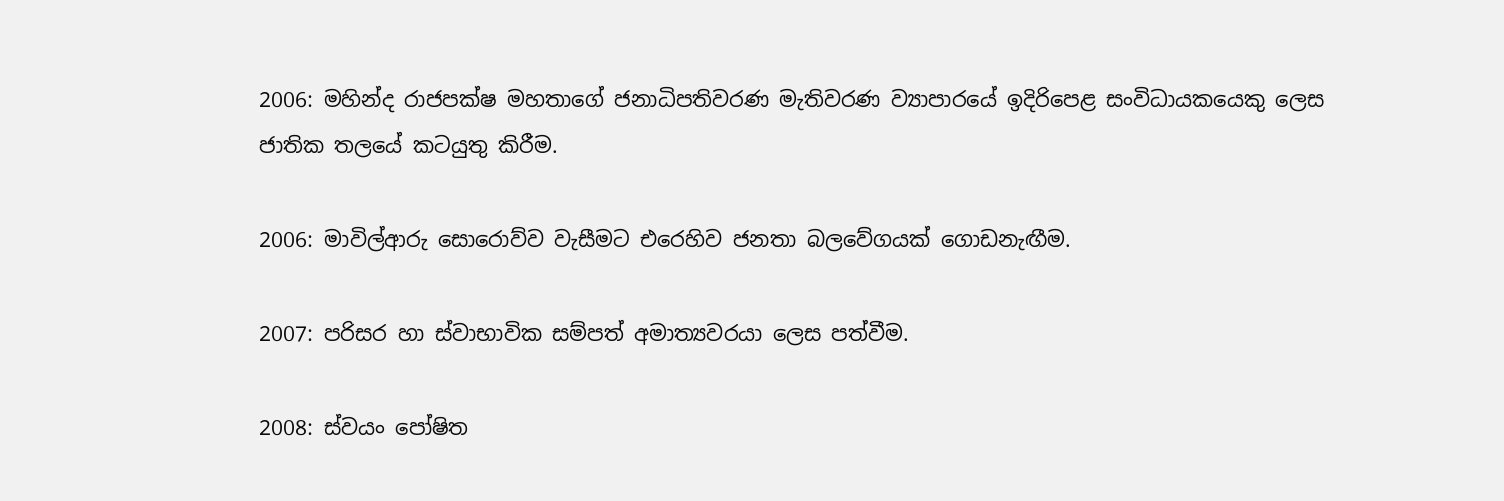2006: මහින්ද රාජපක්ෂ මහතාගේ ජනාධිපතිවරණ මැතිවරණ ව්‍යාපාරයේ ඉදිරිපෙළ සංවිධායකයෙකු ලෙස ජාතික තලයේ කටයුතු කිරීම.

2006: මාවිල්ආරු සොරොව්ව වැසීමට එරෙහිව ජනතා බලවේගයක් ගොඩනැඟීම.

2007: පරිසර හා ස්වාභාවික සම්පත් අමාත්‍යවරයා ලෙස පත්වීම.

2008: ස්වයං පෝෂිත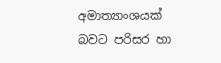අමාත්‍යාංශයක් බවට පරිසර හා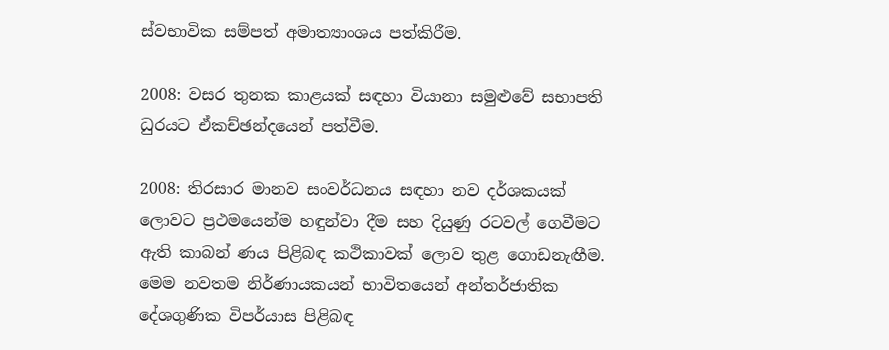ස්වභාවික සම්පත් අමාත්‍යාංශය පත්කිරීම.

2008: වසර තුනක කාළයක් සඳහා වියානා සමුළුවේ සභාපති ධුරයට ඒකච්ඡන්දයෙන් පත්වීම.

2008: තිරසාර මානව සංවර්ධනය සඳහා නව දර්ශකයක් ලොවට ප්‍රථමයෙන්ම හඳුන්වා දීම සහ දියුණු රටවල් ගෙවීමට ඇති කාබන් ණය පිළිබඳ කථිකාවක් ලොව තුළ ගොඩනැඟීම. මෙම නවතම නිර්ණායකයන් භාවිතයෙන් අන්තර්ජාතික දේශගුණික විපර්යාස පිළිබඳ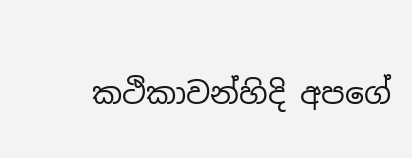කථිකාවන්හිදි අපගේ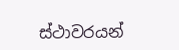ස්ථාවරයන්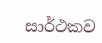සාර්ථකව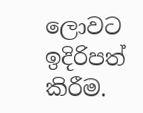ලොවට ඉදිරිපත් කිරීම.